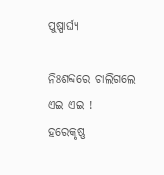ପୁଷ୍ପାର୍ଘ୍ୟ

ନିଃଶବ୍ଦରେ ଚାଲିଗଲେ ଏଇ ଏଇ !
ହରେକୃଷ୍ଣ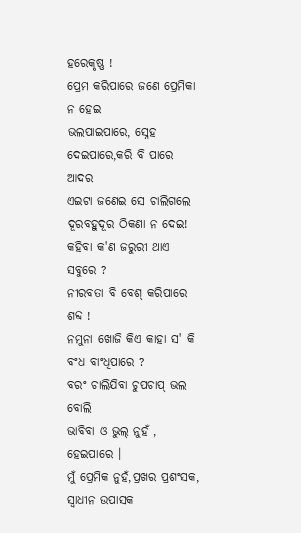ହରେକୃଷ୍ଣ !
ପ୍ରେମ କରିପାରେ ଜଣେ ପ୍ରେମିକା ନ ହେଇ
ଭଲପାଇପାରେ, ସ୍ନେହ ଦେଇପାରେ,କରି ବି ପାରେ ଆଦର
ଏଇଟା ଜଣେଇ ସେ ଚାଲିଗଲେ ଦୂରବହୁଦୂର ଠିକଣା ନ ଦେଇ!
କହିବା କ'ଣ ଜରୁରୀ ଥାଏ ସବୁରେ ?
ନୀରବତା ବି ବେଶ୍ କରିପାରେ ଶବ୍ଦ !
ନମୁନା ଖୋଜି କିଏ କାହା ସ' କି ବଂଧ ବାଂଧିପାରେ ?
ବରଂ ଚାଲିଯିବା ଚୁପଚାପ୍ ଭଲ ବୋଲି
ଭାବିବା ଓ ଭୁଲ୍ ନୁହଁ , ହେଇପାରେ ।
ମୁଁ ପ୍ରେମିକ ନୁହଁ,ପ୍ରଖର ପ୍ରଶଂସକ, ସ୍ଵାଧୀନ ଉପାସକ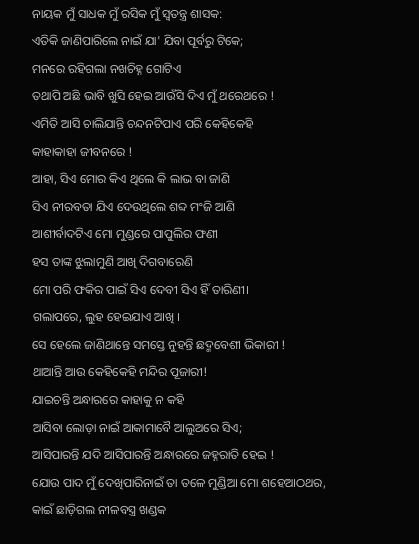ନାୟକ ମୁଁ ସାଧକ ମୁଁ ରସିକ ମୁଁ ସ୍ବତନ୍ତ୍ର ଶାସକ:
ଏତିକି ଜାଣିପାରିଲେ ନାଇଁ ଯା' ଯିବା ପୂର୍ବରୁ ଟିକେ;
ମନରେ ରହିଗଲା ନଖଚିହ୍ନ ଗୋଟିଏ
ତଥାପି ଅଛି ଭାବି ଖୁସି ହେଇ ଆଉଁସି ଦିଏ ମୁଁ ଥରେଥରେ !
ଏମିତି ଆସି ଚାଲିଯାନ୍ତି ଚନ୍ଦନଟିପାଏ ପରି କେହିକେହି
କାହାକାହା ଜୀବନରେ !
ଆହା, ସିଏ ମୋର କିଏ ଥିଲେ କି ଲାଭ ବା ଜାଣି
ସିଏ ନୀରବତା ଯିଏ ଦେଉଥିଲେ ଶବ୍ଦ ମଂଜି ଆଣି
ଆଶୀର୍ବାଦଟିଏ ମୋ ମୁଣ୍ଡରେ ପାପୁଲିର ଫଣୀ
ହସ ତାଙ୍କ ଝୁଲାମୁଣି ଆଖି ଦିଗବାରେଣି
ମୋ ପରି ଫକିର ପାଇଁ ସିଏ ଦେବୀ ସିଏ ହିଁ ତାରିଣୀ।
ଗଲାପରେ, ଲୁହ ହେଇଯାଏ ଆଖି ।
ସେ ହେଲେ ଜାଣିଥାନ୍ତେ ସମସ୍ତେ ନୁହନ୍ତି ଛଦ୍ମବେଶୀ ଭିକାରୀ !
ଥାଆନ୍ତି ଆଉ କେହିକେହି ମନ୍ଦିର ପୂଜାରୀ!
ଯାଇଚନ୍ତି ଅନ୍ଧାରରେ କାହାକୁ ନ କହି
ଆସିବା ଲୋଡ଼ା ନାଇଁ ଆକାମାବୈ ଆଲୁଅରେ ସିଏ;
ଆସିପାରନ୍ତି ଯଦି ଆସିପାରନ୍ତି ଅନ୍ଧାରରେ ଜହ୍ନରାତି ହେଇ !
ଯୋଉ ପାଦ ମୁଁ ଦେଖିପାରିନାଇଁ ତା ତଳେ ମୁଣ୍ଡିଆ ମୋ ଶହେଆଠଥର,
କାଇଁ ଛାଡ଼ିଗଲ ନୀଳବସ୍ତ୍ର ଖଣ୍ଡକ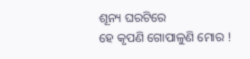ଶୂନ୍ୟ ଘରଟିରେ
ହେ କୃପଣି ଗୋପାଳୁଣି ମୋର !